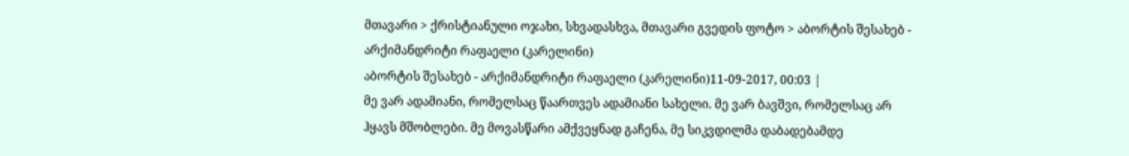მთავარი > ქრისტიანული ოჯახი, სხვადასხვა, მთავარი გვედის ფოტო > აბორტის შესახებ - არქიმანდრიტი რაფაელი (კარელინი)
აბორტის შესახებ - არქიმანდრიტი რაფაელი (კარელინი)11-09-2017, 00:03 |
მე ვარ ადამიანი, რომელსაც წაართვეს ადამიანი სახელი. მე ვარ ბავშვი, რომელსაც არ ჰყავს მშობლები. მე მოვასწარი ამქვეყნად გაჩენა, მე სიკვდილმა დაბადებამდე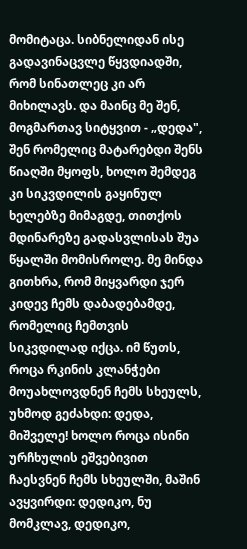მომიტაცა. სიბნელიდან ისე გადავინაცვლე წყვდიადში, რომ სინათლეც კი არ მიხილავს. და მაინც მე შენ, მოგმართავ სიტყვით - „დედა", შენ რომელიც მატარებდი შენს წიაღში მყოფს, ხოლო შემდეგ კი სიკვდილის გაყინულ ხელებზე მიმაგდე, თითქოს მდინარეზე გადასვლისას შუა წყალში მომისროლე. მე მინდა გითხრა, რომ მიყვარდი ჯერ კიდევ ჩემს დაბადებამდე, რომელიც ჩემთვის სიკვდილად იქცა. იმ წუთს, როცა რკინის კლანჭები მოუახლოვდნენ ჩემს სხეულს, უხმოდ გეძახდი: დედა, მიშველე! ხოლო როცა ისინი ურჩხულის ეშვებივით ჩაესვნენ ჩემს სხეულში, მაშინ ავყვირდი: დედიკო, ნუ მომკლავ, დედიკო,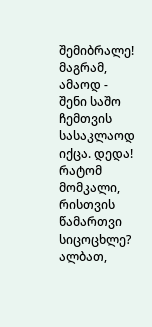შემიბრალე! მაგრამ, ამაოდ - შენი საშო ჩემთვის სასაკლაოდ იქცა. დედა! რატომ მომკალი, რისთვის წამართვი სიცოცხლე? ალბათ,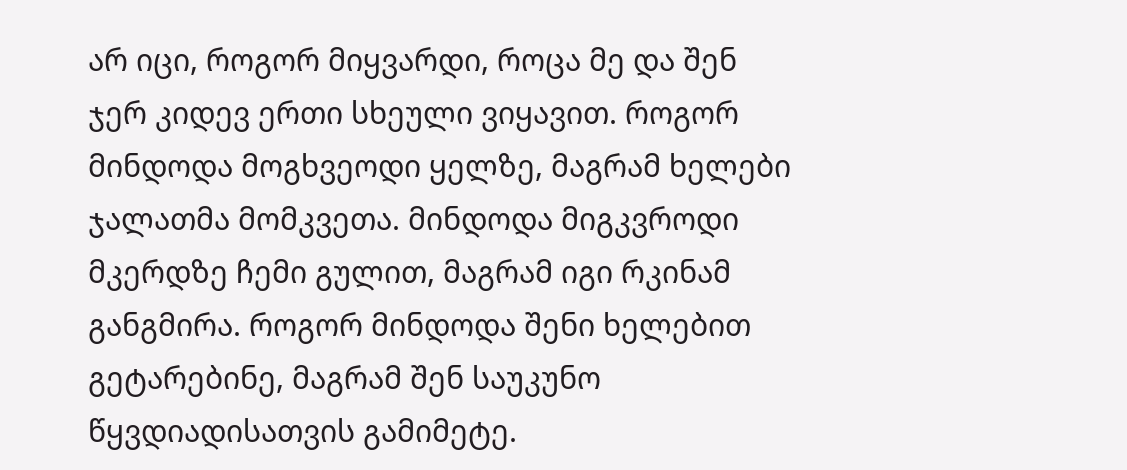არ იცი, როგორ მიყვარდი, როცა მე და შენ ჯერ კიდევ ერთი სხეული ვიყავით. როგორ მინდოდა მოგხვეოდი ყელზე, მაგრამ ხელები ჯალათმა მომკვეთა. მინდოდა მიგკვროდი მკერდზე ჩემი გულით, მაგრამ იგი რკინამ განგმირა. როგორ მინდოდა შენი ხელებით გეტარებინე, მაგრამ შენ საუკუნო წყვდიადისათვის გამიმეტე.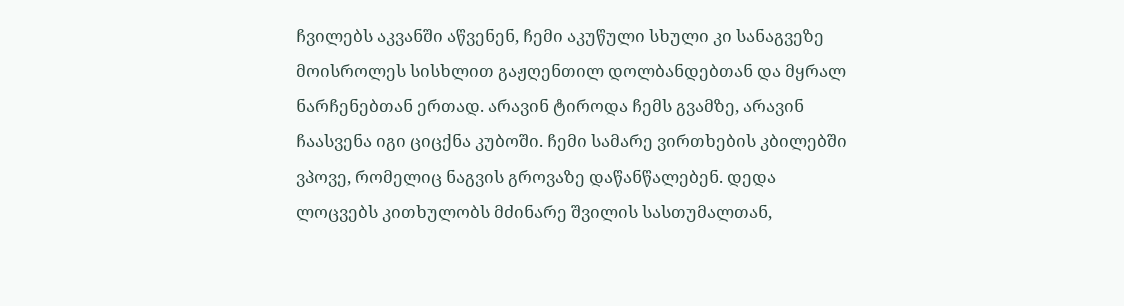ჩვილებს აკვანში აწვენენ, ჩემი აკუწული სხული კი სანაგვეზე მოისროლეს სისხლით გაჟღენთილ დოლბანდებთან და მყრალ ნარჩენებთან ერთად. არავინ ტიროდა ჩემს გვამზე, არავინ ჩაასვენა იგი ციცქნა კუბოში. ჩემი სამარე ვირთხების კბილებში ვპოვე, რომელიც ნაგვის გროვაზე დაწანწალებენ. დედა ლოცვებს კითხულობს მძინარე შვილის სასთუმალთან,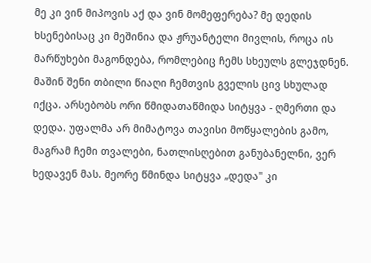მე კი ვინ მიპოვის აქ და ვინ მომეფერება? მე დედის ხსენებისაც კი მეშინია და ჟრუანტელი მივლის, როცა ის მარწუხები მაგონდება, რომლებიც ჩემს სხეულს გლეჯდნენ. მაშინ შენი თბილი წიაღი ჩემთვის გველის ცივ სხულად იქცა. არსებობს ორი წმიდათაწმიდა სიტყვა - ღმერთი და დედა. უფალმა არ მიმატოვა თავისი მოწყალების გამო, მაგრამ ჩემი თვალები, ნათლისღებით განუბანელნი, ვერ ხედავენ მას. მეორე წმინდა სიტყვა „დედა" კი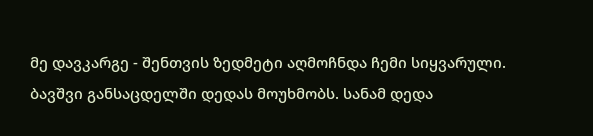მე დავკარგე - შენთვის ზედმეტი აღმოჩნდა ჩემი სიყვარული. ბავშვი განსაცდელში დედას მოუხმობს. სანამ დედა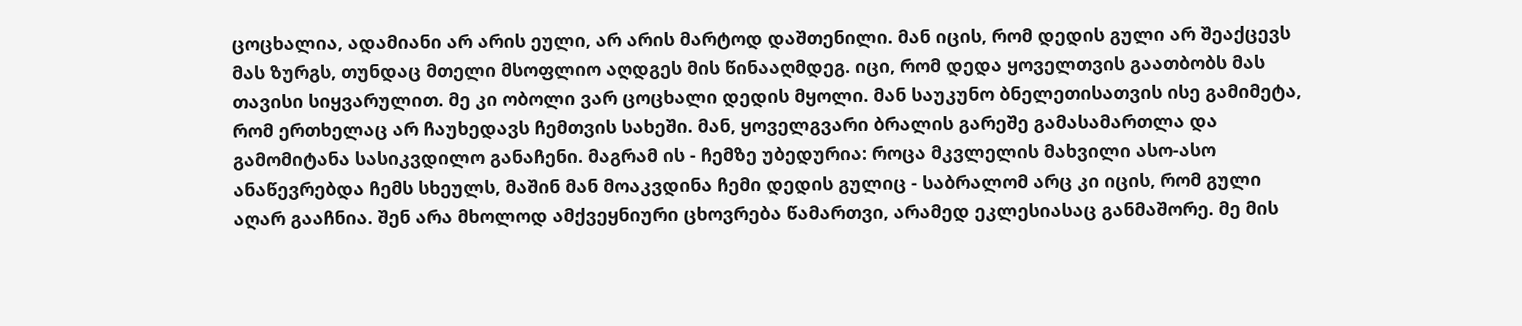ცოცხალია, ადამიანი არ არის ეული, არ არის მარტოდ დაშთენილი. მან იცის, რომ დედის გული არ შეაქცევს მას ზურგს, თუნდაც მთელი მსოფლიო აღდგეს მის წინააღმდეგ. იცი, რომ დედა ყოველთვის გაათბობს მას თავისი სიყვარულით. მე კი ობოლი ვარ ცოცხალი დედის მყოლი. მან საუკუნო ბნელეთისათვის ისე გამიმეტა, რომ ერთხელაც არ ჩაუხედავს ჩემთვის სახეში. მან, ყოველგვარი ბრალის გარეშე გამასამართლა და გამომიტანა სასიკვდილო განაჩენი. მაგრამ ის - ჩემზე უბედურია: როცა მკვლელის მახვილი ასო-ასო ანაწევრებდა ჩემს სხეულს, მაშინ მან მოაკვდინა ჩემი დედის გულიც - საბრალომ არც კი იცის, რომ გული აღარ გააჩნია. შენ არა მხოლოდ ამქვეყნიური ცხოვრება წამართვი, არამედ ეკლესიასაც განმაშორე. მე მის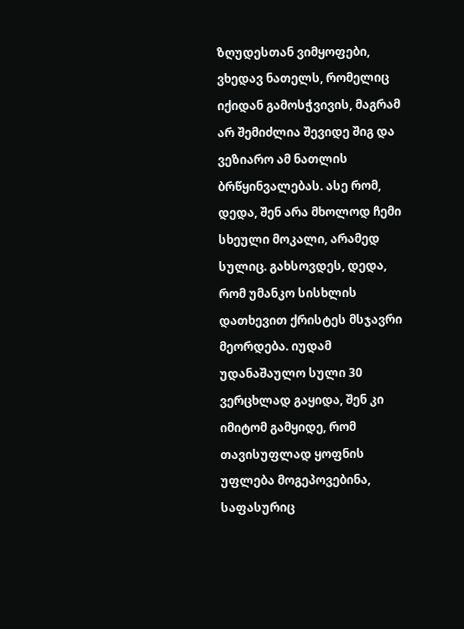ზღუდესთან ვიმყოფები, ვხედავ ნათელს, რომელიც იქიდან გამოსჭვივის, მაგრამ არ შემიძლია შევიდე შიგ და ვეზიარო ამ ნათლის ბრწყინვალებას. ასე რომ, დედა, შენ არა მხოლოდ ჩემი სხეული მოკალი, არამედ სულიც. გახსოვდეს, დედა, რომ უმანკო სისხლის დათხევით ქრისტეს მსჯავრი მეორდება. იუდამ უდანაშაულო სული 30 ვერცხლად გაყიდა, შენ კი იმიტომ გამყიდე, რომ თავისუფლად ყოფნის უფლება მოგეპოვებინა, საფასურიც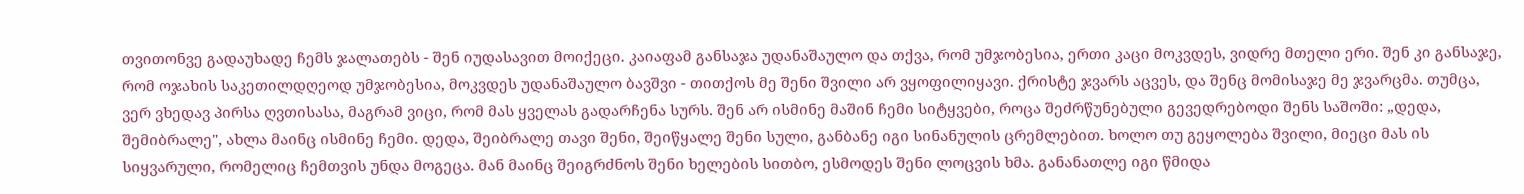თვითონვე გადაუხადე ჩემს ჯალათებს - შენ იუდასავით მოიქეცი. კაიაფამ განსაჯა უდანაშაულო და თქვა, რომ უმჯობესია, ერთი კაცი მოკვდეს, ვიდრე მთელი ერი. შენ კი განსაჯე, რომ ოჯახის საკეთილდღეოდ უმჯობესია, მოკვდეს უდანაშაულო ბავშვი - თითქოს მე შენი შვილი არ ვყოფილიყავი. ქრისტე ჯვარს აცვეს, და შენც მომისაჯე მე ჯვარცმა. თუმცა, ვერ ვხედავ პირსა ღვთისასა, მაგრამ ვიცი, რომ მას ყველას გადარჩენა სურს. შენ არ ისმინე მაშინ ჩემი სიტყვები, როცა შეძრწუნებული გევედრებოდი შენს საშოში: „დედა, შემიბრალე", ახლა მაინც ისმინე ჩემი. დედა, შეიბრალე თავი შენი, შეიწყალე შენი სული, განბანე იგი სინანულის ცრემლებით. ხოლო თუ გეყოლება შვილი, მიეცი მას ის სიყვარული, რომელიც ჩემთვის უნდა მოგეცა. მან მაინც შეიგრძნოს შენი ხელების სითბო, ესმოდეს შენი ლოცვის ხმა. განანათლე იგი წმიდა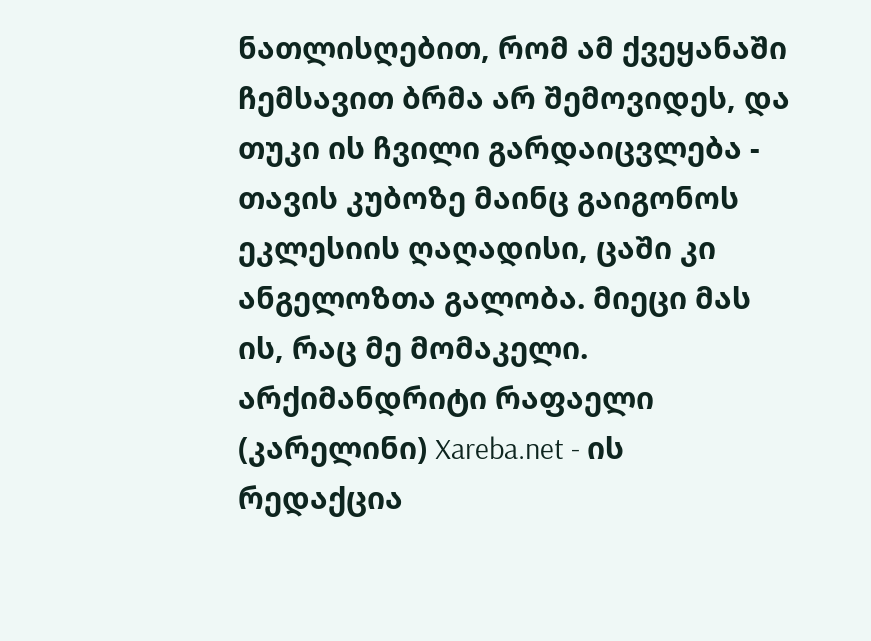ნათლისღებით, რომ ამ ქვეყანაში ჩემსავით ბრმა არ შემოვიდეს, და თუკი ის ჩვილი გარდაიცვლება - თავის კუბოზე მაინც გაიგონოს ეკლესიის ღაღადისი, ცაში კი ანგელოზთა გალობა. მიეცი მას ის, რაც მე მომაკელი.
არქიმანდრიტი რაფაელი (კარელინი) Xareba.net - ის რედაქცია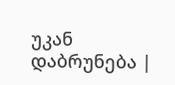უკან დაბრუნება |